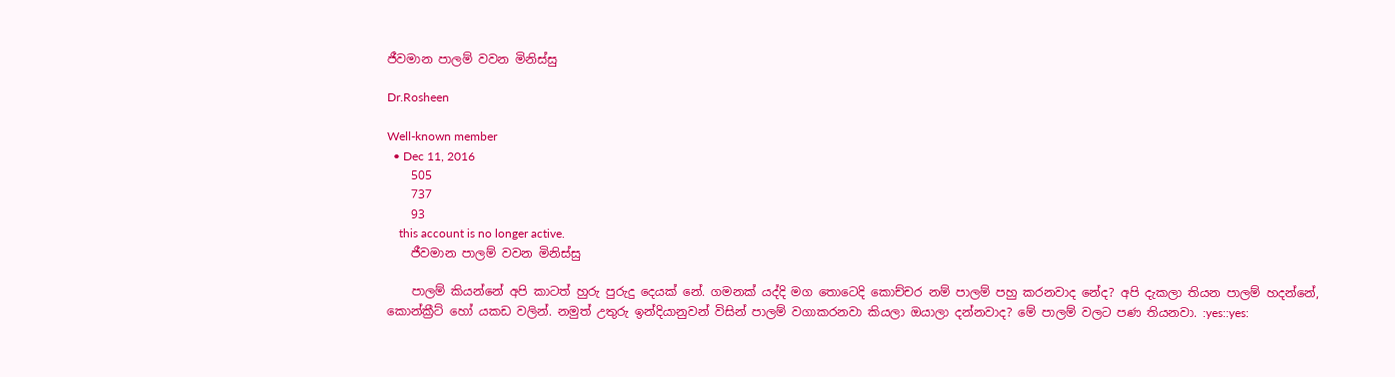ජීවමාන පාලම් වවන මිනිස්සු

Dr.Rosheen

Well-known member
  • Dec 11, 2016
    505
    737
    93
    this account is no longer active.
    ජීවමාන පාලම් වවන මිනිස්සු

    පාලම් කියන්නේ අපි කාටත් හුරු පුරුදු දෙයක් නේ. ගමනක් යද්දි මග තොටෙදි කොච්චර නම් පාලම් පහු කරනවාද නේද? අපි දැකලා තියන පාලම් හදන්නේ, කොන්ක්‍රීට් හෝ යකඩ වලින්. නමුත් උතුරු ඉන්දියානුවන් විසින් පාලම් වගාකරනවා කියලා ඔයාලා දන්නවාද? මේ පාලම් වලට පණ තියනවා. :yes::yes: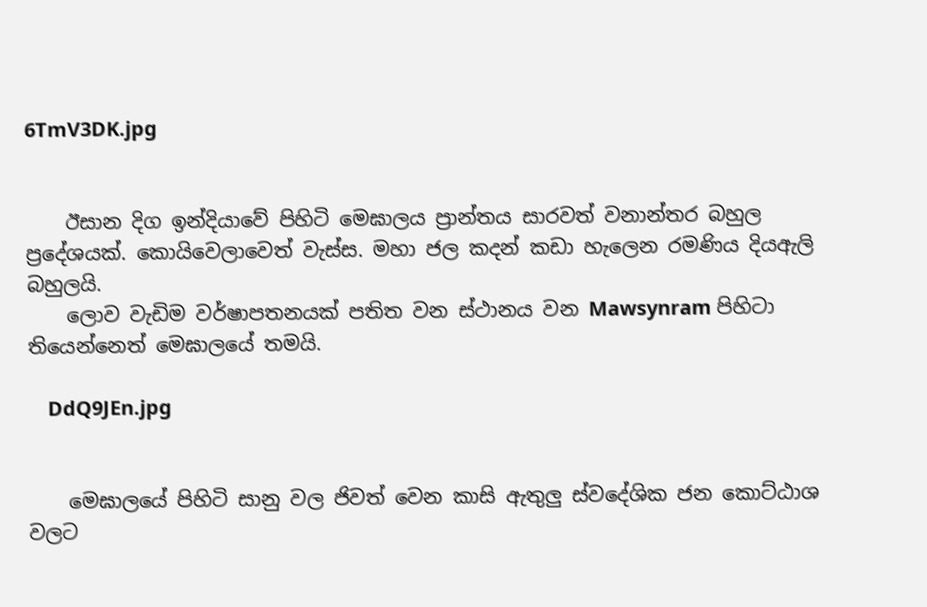6TmV3DK.jpg


    ඊසාන දිග ඉන්දියාවේ පිහිටි මෙඝාලය ප්‍රාන්තය සාරවත් වනාන්තර බහුල ප්‍රදේශයක්. කොයිවෙලාවෙත් වැස්ස. මහා ජල කදන් කඩා හැලෙන රමණිය දියඇලි බහුලයි.
    ලොව වැඩිම වර්ෂාපතනයක් පතිත වන ස්ථානය වන Mawsynram පිහිටා තියෙන්නෙත් මෙඝාලයේ තමයි.

    DdQ9JEn.jpg


    මෙඝාලයේ පිහිටි සානු වල ජිවත් වෙන කාසි ඇතුලු ස්වදේශික ජන කොට්ඨාශ වලට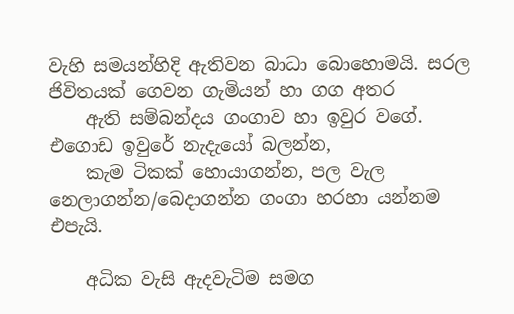වැහි සමයන්හිදි ඇතිවන බාධා බොහොමයි. සරල ජිවිතයක් ගෙවන ගැමියන් හා ගග අතර
    ඇති සම්බන්දය ගංගාව හා ඉවුර වගේ. එගොඩ ඉවුරේ නැදැයෝ බලන්න,
    කැම ටිකක් හොයාගන්න, පල වැල නෙලාගන්න/බෙදාගන්න ගංගා හරහා යන්නම එපැයි.

    අධික වැසි ඇදවැටිම සමග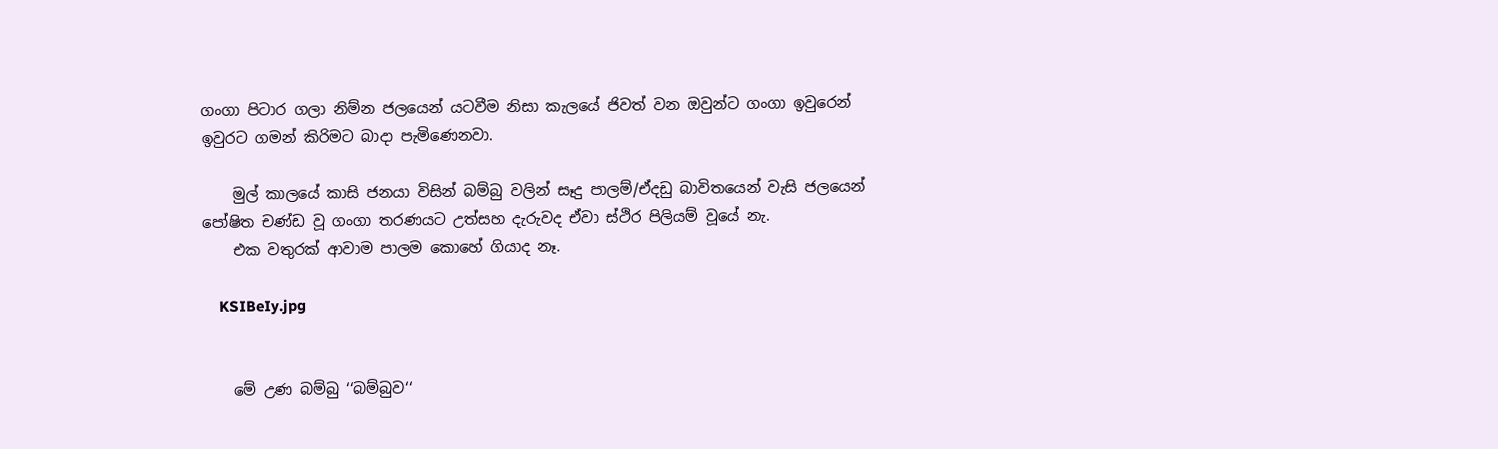ගංගා පිටාර ගලා නිම්න ජලයෙන් යටවීම නිසා කැලයේ ජිවත් වන ඔවුන්ට ගංගා ඉවුරෙන් ඉවුරට ගමන් කිරිමට බාදා පැමිණෙනවා.

    මුල් කාලයේ කාසි ජනයා විසින් බම්බු වලින් සෑදු පාලම්/ඒදඩු බාවිතයෙන් වැසි ජලයෙන් පෝෂිත චණ්ඩ වූ ගංගා තරණයට උත්සහ දැරුවද ඒවා ස්ථිර පිලියම් වූයේ නැ.
    එක වතුරක් ආවාම පාලම කොහේ ගියාද නෑ.

    KSIBeIy.jpg


    මේ උණ බම්බු ‘‘බම්බුව‘‘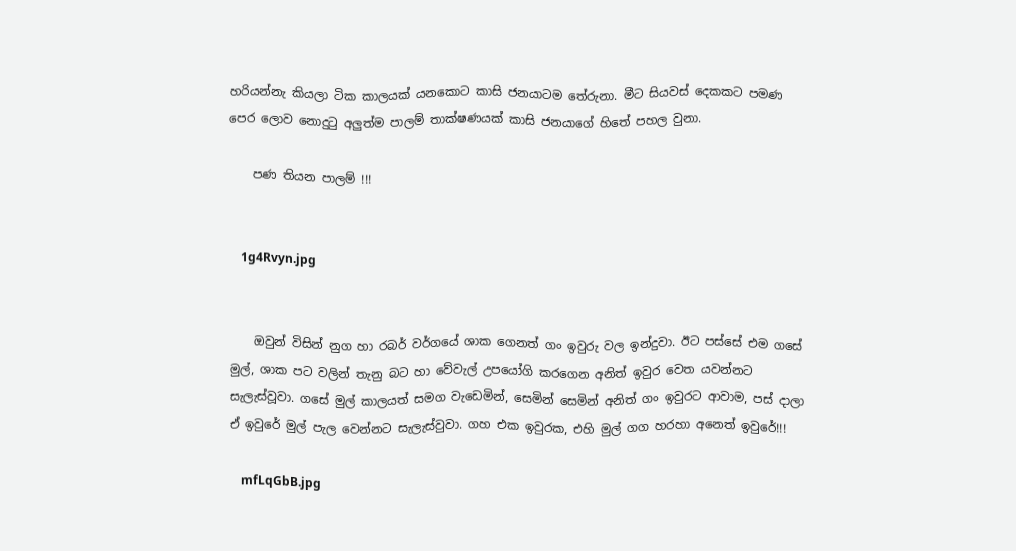හරියන්නැ කියලා ටික කාලයක් යනකොට කාසි ජනයාටම තේරුනා. මීට සියවස් දෙකකට පමණ පෙර ලොව නොදුටු අලුත්ම පාලම් තාක්ෂණයක් කාසි ජනයාගේ හිතේ පහල වුනා.

    පණ තියන පාලම් !!!


    1g4Rvyn.jpg


    ඔවුන් විසින් නුග හා රබර් වර්ගයේ ශාක ගෙනත් ගං ඉවුරු වල ඉන්දුවා. ඊට පස්සේ එම ගසේ මුල්, ශාක පට වලින් තැනු බට හා වේවැල් උපයෝගි කරගෙන අනිත් ඉවුර වෙත යවන්නට සැලැස්වූවා. ගසේ මුල් කාලයත් සමග වැඩෙමින්, සෙමින් සෙමින් අනිත් ගං ඉවුරට ආවාම, පස් දාලා ඒ ඉවුරේ මුල් පැල වෙන්නට සැලැස්වුවා. ගහ එක ඉවුරක, එහි මුල් ගග හරහා අනෙත් ඉවුරේ!!!

    mfLqGbB.jpg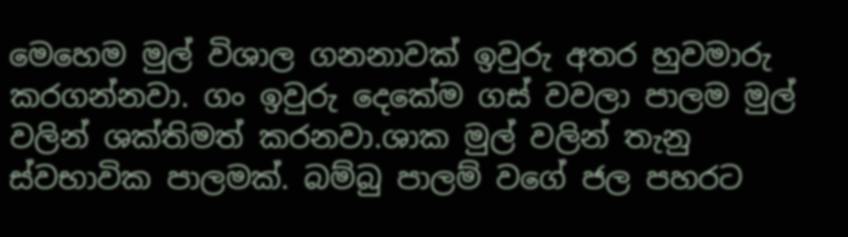මෙහෙම මුල් විශාල ගනනාවක් ඉවුරු අතර හුවමාරු කරගන්නවා. ගං ඉවුරු දෙකේම ගස් වවලා පාලම මුල් වලින් ශක්තිමත් කරනවා.ශාක මුල් වලින් තැනු ස්වභාවික පාලමක්. බම්බු පාලම් වගේ ජල පහරට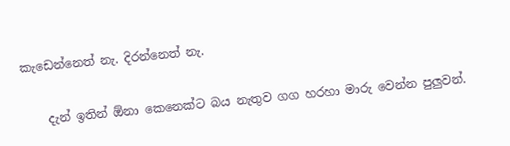කැඩෙන්නෙත් නැ. දිරන්නෙත් නැ.

    දැන් ඉතින් ඕනා කෙනෙක්ට බය නැතුව ගග හරහා මාරු වෙන්න පුලුවන්.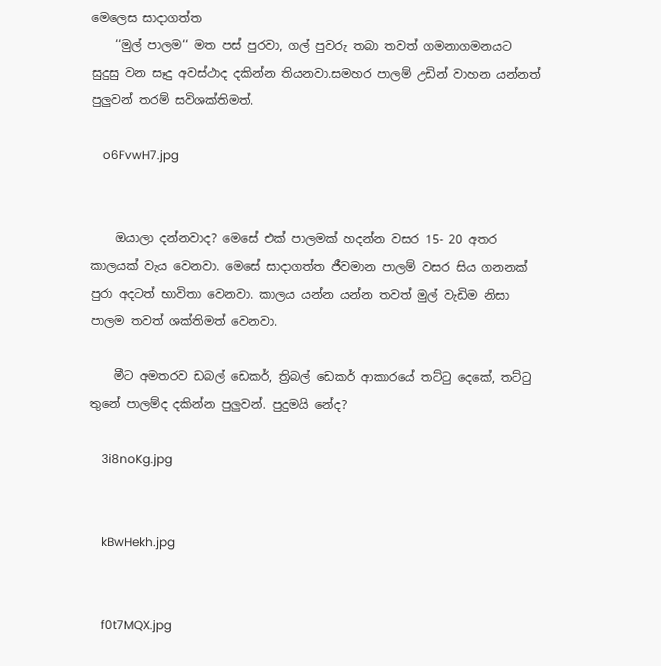මෙලෙස සාදාගත්ත
    ‘‘මුල් පාලම‘‘ මත පස් පුරවා, ගල් පුවරු තබා තවත් ගමනාගමනයට සුදුසු වන සෑදු අවස්ථාද දකින්න තියනවා.සමහර පාලම් උඩින් වාහන යන්නත් පුලුවන් තරම් සවිශක්තිමත්.

    o6FvwH7.jpg


    ඔයාලා දන්නවාද? මෙසේ එක් පාලමක් හදන්න වසර 15- 20 අතර කාලයක් වැය වෙනවා. මෙසේ සාදාගත්ත ජීවමාන පාලම් වසර සිය ගනනක් පුරා අදටත් භාවිතා වෙනවා. කාලය යන්න යන්න තවත් මුල් වැඩිම නිසා පාලම තවත් ශක්තිමත් වෙනවා.

    මීට අමතරව ඩබල් ඩෙකර්, ත්‍රිබල් ඩෙකර් ආකාරයේ තට්ටු දෙකේ, තට්ටු තුනේ පාලම්ද දකින්න පුලුවන්. පුදුමයි නේද?

    3i8noKg.jpg


    kBwHekh.jpg


    f0t7MQX.jpg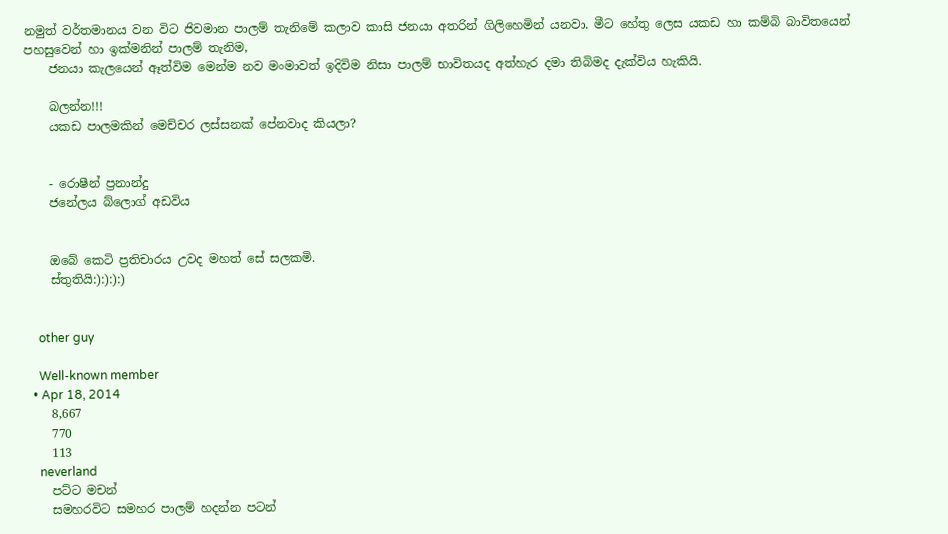නමුත් වර්තමානය වන විට ජිවමාන පාලම් තැනිමේ කලාව කාසි ජනයා අතරින් ගිලිහෙමින් යනවා. මීට හේතු ලෙස යකඩ හා කම්බි බාවිතයෙන් පහසුවෙන් හා ඉක්මනින් පාලම් තැනිම,
    ජනයා කැලයෙන් ඈත්විම මෙන්ම නව මංමාවත් ඉදිවිම නිසා පාලම් භාවිතයද අත්හැර දමා තිබිමද දැක්විය හැකියි.

    බලන්න!!!
    යකඩ පාලමකින් මෙච්චර ලස්සනක් පේනවාද කියලා?


    - රොෂීන් ප්‍රනාන්දු
    ජනේලය බ්ලොග් අඩවිය


    ඔබේ කෙටි ප්‍රතිචාරය උවද මහත් සේ සලකමි.
    ස්තුතියි:):):):)


    other guy

    Well-known member
  • Apr 18, 2014
    8,667
    770
    113
    neverland
    පට්ට මචන්
    සමහරවිට සමහර පාලම් හදන්න පටන්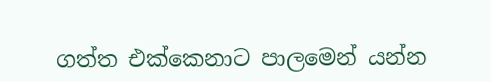ගත්ත එක්කෙනාට පාලමෙන් යන්න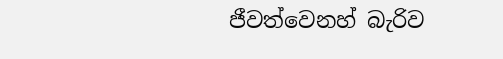ජීවත්වෙනහ් බැරිව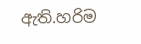ඇති.හරිම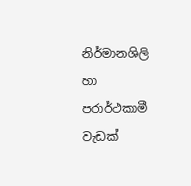නිර්මානශිලි හා පරාර්ථකාමී වැඩක්